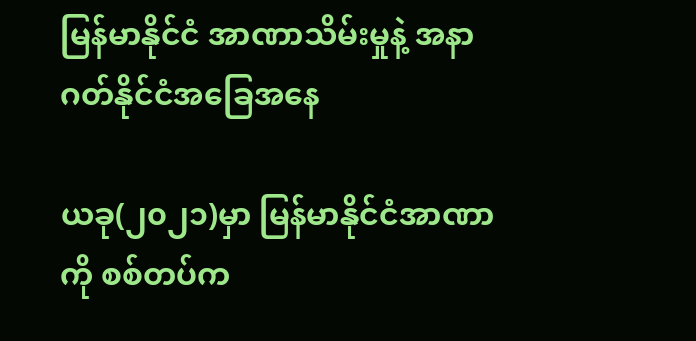မြန်မာနိုင်ငံ အာဏာသိမ်းမှုနဲ့ အနာဂတ်နိုင်ငံအခြေအနေ

ယခု(၂၀၂၁)မှာ မြန်မာနိုင်ငံအာဏာကို စစ်တပ်က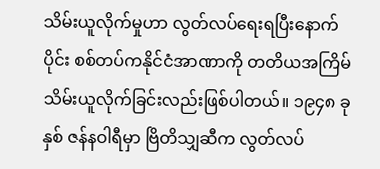သိမ်းယူလိုက်မှုဟာ လွတ်လပ်ရေးရပြီးနောက်ပိုင်း စစ်တပ်ကနိုင်ငံအာဏာကို တတိယအကြိမ်သိမ်းယူလိုက်ခြင်းလည်းဖြစ်ပါတယ်။ ၁၉၄၈ ခုနှစ် ဇန်နဝါရီမှာ ဗြိတိသျှဆီက လွတ်လပ်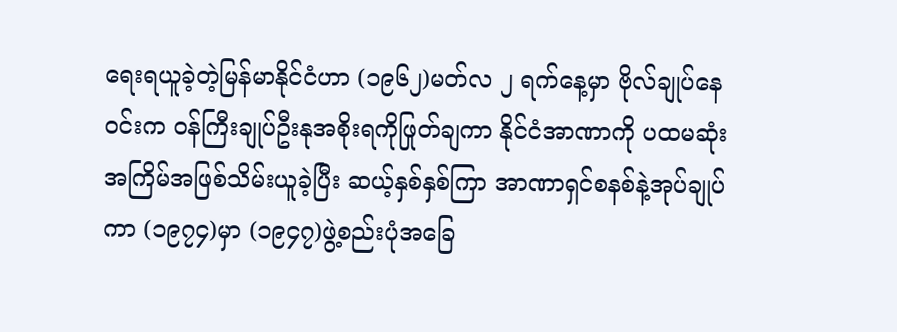ရေးရယူခဲ့တဲ့မြန်မာနိုင်ငံဟာ (၁၉၆၂)မတ်လ ၂ ရက်နေ့မှာ ဗိုလ်ချုပ်နေဝင်းက ဝန်ကြီးချုပ်ဦးနုအစိုးရကိုဖြုတ်ချကာ နိုင်ငံအာဏာကို ပထမဆုံးအကြိမ်အဖြစ်သိမ်းယူခဲ့ပြီး ဆယ့်နှစ်နှစ်ကြာ အာဏာရှင်စနစ်နဲ့အုပ်ချုပ်ကာ (၁၉၇၄)မှာ (၁၉၄၇)ဖွဲ့စည်းပုံအခြေ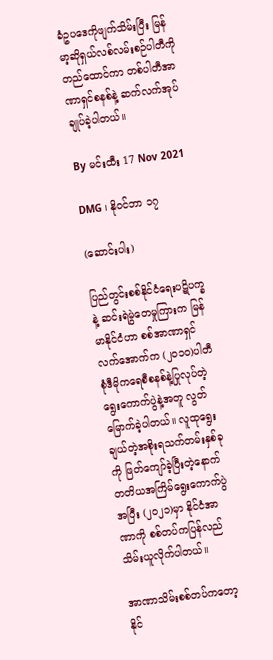ခံဥပဒေကိုဖျက်သိမ်းပြီး မြန်မာ့ဆိုရှယ်လစ်လမ်းစဉ်ပါတီကိုတည်ထောင်ကာ တစ်ပါတီအာဏာရှင်စနစ်နဲ့ ဆက်လက်အုပ်ချုပ်ခဲ့ပါတယ်။

By မင်းထီး 17 Nov 2021

DMG ၊ နိုဝင်ဘာ ၁၇

(ဆောင်းပါး)

ပြည်တွင်းစစ်နိုင်ငံရေးပဋိပက္ခနဲ့ ဆင်းရဲမွဲတေမှုကြားက မြန်မာနိုင်ငံဟာ စစ်အာဏာရှင်လက်အောက်က (၂၀၁၀)ပါတီစုံဒီမိုကရေစီစနစ်နဲ့ပြုလုပ်တဲ့ ရွေးကောက်ပွဲနဲ့အတူ လွတ်မြောက်ခဲ့ပါတယ်။ လူထုရွေးချယ်တဲ့အစိုးရသက်တမ်းနှစ်ခုကို ဖြတ်ကျော်ခဲ့ပြီးတဲ့နောက် တတိယအကြိမ်ရွေးကောက်ပွဲအပြီး (၂၀၂၁)မှာ နိုင်ငံအာဏာကို စစ်တပ်ကပြန်လည်သိမ်းယူလိုက်ပါတယ်။

အာဏာသိမ်းစစ်တပ်ကတော့ နိုင်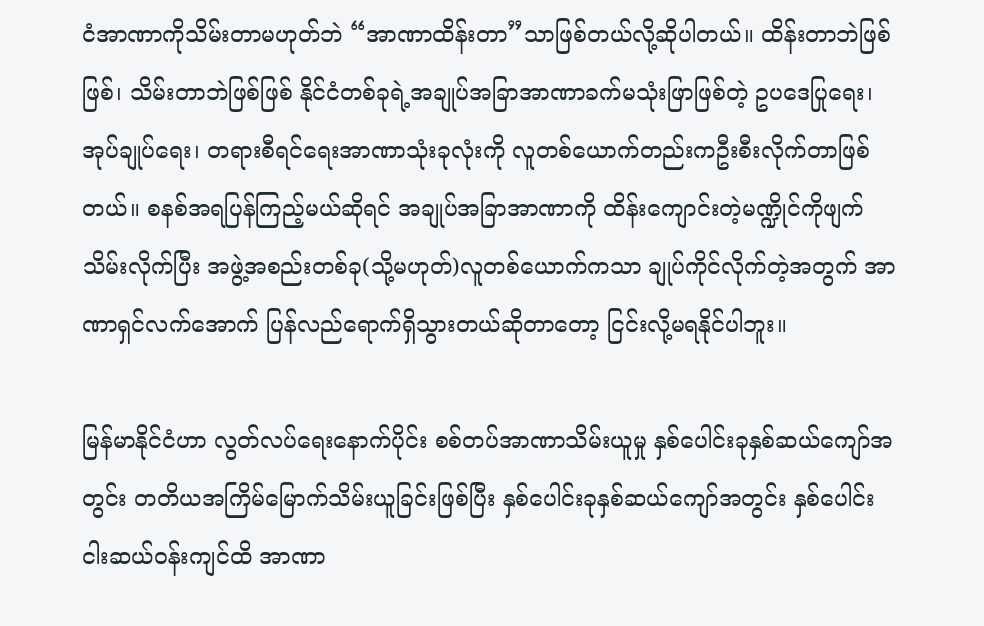ငံအာဏာကိုသိမ်းတာမဟုတ်ဘဲ “အာဏာထိန်းတာ”သာဖြစ်တယ်လို့ဆိုပါတယ်။ ထိန်းတာဘဲဖြစ်ဖြစ်၊ သိမ်းတာဘဲဖြစ်ဖြစ် နိုင်ငံတစ်ခုရဲ့အချုပ်အခြာအာဏာခက်မသုံးဖြာဖြစ်တဲ့ ဥပဒေပြုရေး၊ အုပ်ချုပ်ရေး၊ တရားစီရင်ရေးအာဏာသုံးခုလုံးကို လူတစ်ယောက်တည်းကဦးစီးလိုက်တာဖြစ်တယ်။ စနစ်အရပြန်ကြည့်မယ်ဆိုရင် အချုပ်အခြာအာဏာကို ထိန်းကျောင်းတဲ့မဏ္ဍိုင်ကိုဖျက်သိမ်းလိုက်ပြီး အဖွဲ့အစည်းတစ်ခု(သို့မဟုတ်)လူတစ်ယောက်ကသာ ချုပ်ကိုင်လိုက်တဲ့အတွက် အာဏာရှင်လက်အောက် ပြန်လည်ရောက်ရှိသွားတယ်ဆိုတာတော့ ငြင်းလို့မရနိုင်ပါဘူး။

မြန်မာနိုင်ငံဟာ လွတ်လပ်ရေးနောက်ပိုင်း စစ်တပ်အာဏာသိမ်းယူမှု နှစ်ပေါင်းခုနှစ်ဆယ်ကျော်အတွင်း တတိယအကြိမ်မြောက်သိမ်းယူခြင်းဖြစ်ပြီး နှစ်ပေါင်းခုနှစ်ဆယ်ကျော်အတွင်း နှစ်ပေါင်းငါးဆယ်ဝန်းကျင်ထိ အာဏာ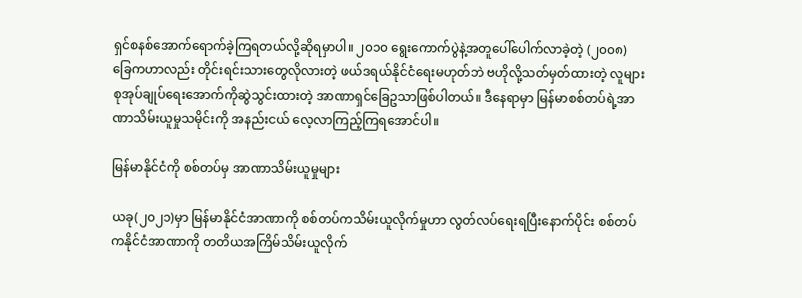ရှင်စနစ်အောက်ရောက်ခဲ့ကြရတယ်လို့ဆိုရမှာပါ။ ၂၀၁၀ ရွေးကောက်ပွဲနဲ့အတူပေါ်ပေါက်လာခဲ့တဲ့ (၂၀၀၈)ခြေကဟာလည်း တိုင်းရင်းသားတွေလိုလားတဲ့ ဖယ်ဒရယ်နိုင်ငံရေးမဟုတ်ဘဲ ဗဟိုလို့သတ်မှတ်ထားတဲ့ လူများစုအုပ်ချုပ်ရေးအောက်ကိုဆွဲသွင်းထားတဲ့ အာဏာရှင်ခြေဥသာဖြစ်ပါတယ်။ ဒီနေရာမှာ မြန်မာစစ်တပ်ရဲ့အာဏာသိမ်းယူမှုသမိုင်းကို အနည်းငယ် လေ့လာကြည့်ကြရအောင်ပါ။

မြန်မာနိုင်ငံကို စစ်တပ်မှ အာဏာသိမ်းယူမှုများ

ယခု(၂၀၂၁)မှာ မြန်မာနိုင်ငံအာဏာကို စစ်တပ်ကသိမ်းယူလိုက်မှုဟာ လွတ်လပ်ရေးရပြီးနောက်ပိုင်း စစ်တပ်ကနိုင်ငံအာဏာကို တတိယအကြိမ်သိမ်းယူလိုက်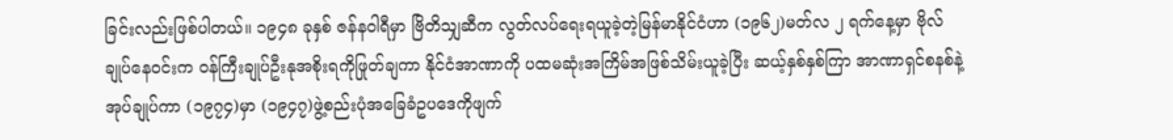ခြင်းလည်းဖြစ်ပါတယ်။ ၁၉၄၈ ခုနှစ် ဇန်နဝါရီမှာ ဗြိတိသျှဆီက လွတ်လပ်ရေးရယူခဲ့တဲ့မြန်မာနိုင်ငံဟာ (၁၉၆၂)မတ်လ ၂ ရက်နေ့မှာ ဗိုလ်ချုပ်နေဝင်းက ဝန်ကြီးချုပ်ဦးနုအစိုးရကိုဖြုတ်ချကာ နိုင်ငံအာဏာကို ပထမဆုံးအကြိမ်အဖြစ်သိမ်းယူခဲ့ပြီး ဆယ့်နှစ်နှစ်ကြာ အာဏာရှင်စနစ်နဲ့အုပ်ချုပ်ကာ (၁၉၇၄)မှာ (၁၉၄၇)ဖွဲ့စည်းပုံအခြေခံဥပဒေကိုဖျက်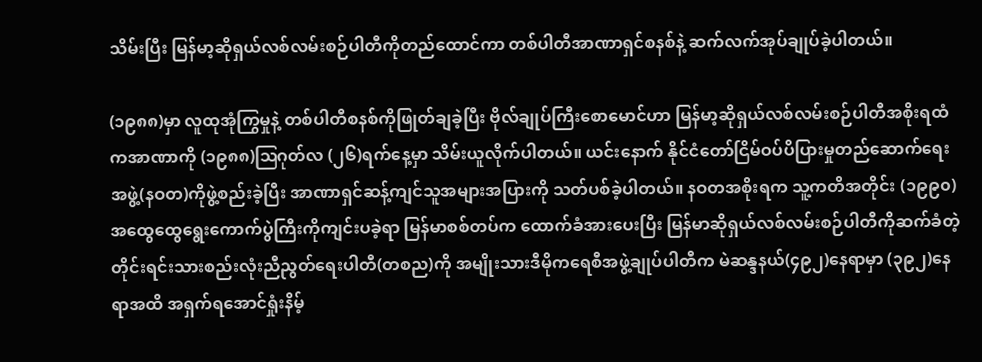သိမ်းပြီး မြန်မာ့ဆိုရှယ်လစ်လမ်းစဉ်ပါတီကိုတည်ထောင်ကာ တစ်ပါတီအာဏာရှင်စနစ်နဲ့ ဆက်လက်အုပ်ချုပ်ခဲ့ပါတယ်။

(၁၉၈၈)မှာ လူထုအုံကြွမှုနဲ့ တစ်ပါတီစနစ်ကိုဖြုတ်ချခဲ့ပြီး ဗိုလ်ချုပ်ကြီးစောမောင်ဟာ မြန်မာ့ဆိုရှယ်လစ်လမ်းစဉ်ပါတီအစိုးရထံကအာဏာကို (၁၉၈၈)ဩဂုတ်လ (၂၆)ရက်နေ့မှာ သိမ်းယူလိုက်ပါတယ်။ ယင်းနောက် နိုင်ငံတော်ငြိမ်ဝပ်ပိပြားမှုတည်ဆောက်ရေးအဖွဲ့(နဝတ)ကိုဖွဲ့စည်းခဲ့ပြီး အာဏာရှင်ဆန့်ကျင်သူအများအပြားကို သတ်ပစ်ခဲ့ပါတယ်။ နဝတအစိုးရက သူ့ကတိအတိုင်း (၁၉၉၀)အထွေထွေရွေးကောက်ပွဲကြီးကိုကျင်းပခဲ့ရာ မြန်မာစစ်တပ်က ထောက်ခံအားပေးပြီး မြန်မာဆိုရှယ်လစ်လမ်းစဉ်ပါတီကိုဆက်ခံတဲ့ တိုင်းရင်းသားစည်းလုံးညီညွတ်ရေးပါတီ(တစည)ကို အမျိုးသားဒီမိုကရေစီအဖွဲ့ချုပ်ပါတီက မဲဆန္ဒနယ်(၄၉၂)နေရာမှာ (၃၉၂)နေရာအထိ အရှက်ရအောင်ရှုံးနိမ့်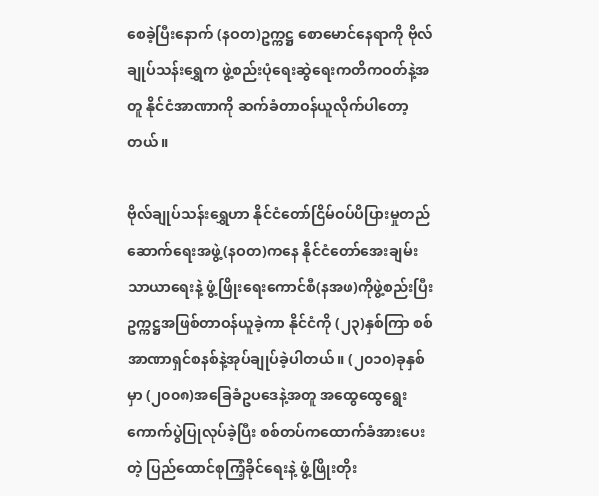စေခဲ့ပြီးနောက် (နဝတ)ဥက္ကဋ္ဌ စောမောင်နေရာကို ဗိုလ်ချုပ်သန်းရွှေက ဖွဲ့စည်းပုံရေးဆွဲရေးကတိကဝတ်နဲ့အတူ နိုင်ငံအာဏာကို ဆက်ခံတာဝန်ယူလိုက်ပါတော့တယ်။

ဗိုလ်ချုပ်သန်းရွှေဟာ နိုင်ငံတော်ငြိမ်ဝပ်ပိပြားမှုတည်ဆောက်ရေးအဖွဲ့(နဝတ)ကနေ နိုင်ငံတော်အေးချမ်းသာယာရေးနဲ့ ဖွံ့ဖြိုးရေးကောင်စီ(နအဖ)ကိုဖွဲ့စည်းပြီး ဥက္ကဋ္ဌအဖြစ်တာဝန်ယူခဲ့ကာ နိုင်ငံကို (၂၃)နှစ်ကြာ စစ်အာဏာရှင်စနစ်နဲ့အုပ်ချုပ်ခဲ့ပါတယ်။ (၂၀၁၀)ခုနှစ်မှာ (၂၀၀၈)အခြေခံဥပဒေနဲ့အတူ အထွေထွေရွေးကောက်ပွဲပြုလုပ်ခဲ့ပြီး စစ်တပ်ကထောက်ခံအားပေးတဲ့ ပြည်ထောင်စုကြံ့ခိုင်ရေးနဲ့ ဖွံ့ဖြိုးတိုး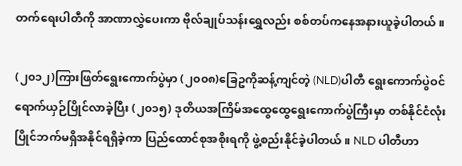တက်ရေးပါတီကို အာဏာလွှဲပေးကာ ဗိုလ်ချုပ်သန်းရွှေလည်း စစ်တပ်ကနေအနားယူခဲ့ပါတယ်။

(၂၀၁၂)ကြားဖြတ်ရွေးကောက်ပွဲမှာ (၂၀၀၈)ခြေဥကိုဆန့်ကျင်တဲ့ (NLD)ပါတီ ရွေးကောက်ပွဲဝင်ရောက်ယှဉ်ပြိုင်လာခဲ့ပြီး (၂၀၁၅) ဒုတိယအကြိမ်အထွေထွေရွေးကောက်ပွဲကြီးမှာ တစ်နိုင်ငံလုံးပြိုင်ဘက်မရှိအနိုင်ရရှိခဲ့ကာ ပြည်ထောင်စုအစိုးရကို ဖွဲ့စည်းနိုင်ခဲ့ပါတယ်။ NLD ပါတီဟာ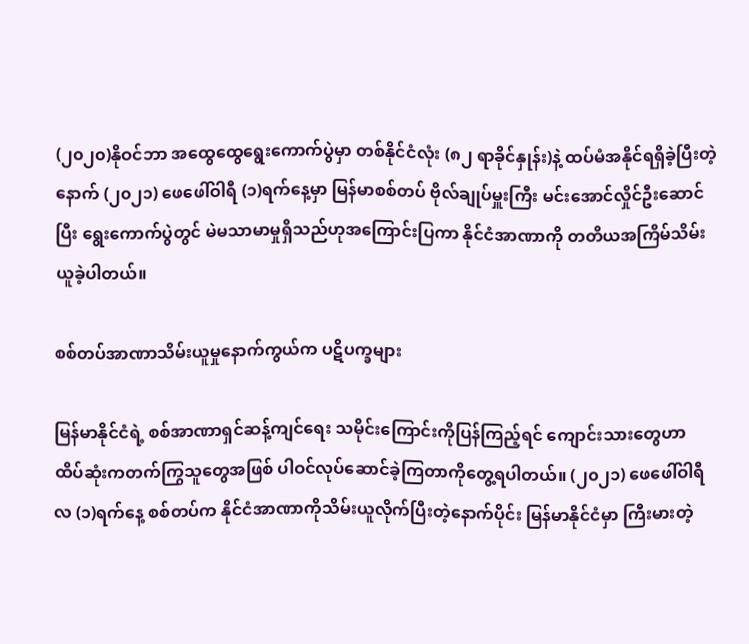(၂၀၂၀)နိုဝင်ဘာ အထွေထွေရွေးကောက်ပွဲမှာ တစ်နိုင်ငံလုံး (၈၂ ရာခိုင်နှုန်း)နဲ့ ထပ်မံအနိုင်ရရှိခဲ့ပြီးတဲ့နောက် (၂၀၂၁) ဖေဖေါ်ဝါရီ (၁)ရက်နေ့မှာ မြန်မာစစ်တပ် ဗိုလ်ချုပ်မှူးကြီး မင်းအောင်လှိုင်ဦးဆောင်ပြီး ရွေးကောက်ပွဲတွင် မဲမသာမာမှုရှိသည်ဟုအကြောင်းပြကာ နိုင်ငံအာဏာကို တတိယအကြိမ်သိမ်းယူခဲ့ပါတယ်။

စစ်တပ်အာဏာသိမ်းယူမှုနောက်ကွယ်က ပဋိပက္ခများ

မြန်မာနိုင်ငံရဲ့ စစ်အာဏာရှင်ဆန့်ကျင်ရေး သမိုင်းကြောင်းကိုပြန်ကြည့်ရင် ကျောင်းသားတွေဟာ ထိပ်ဆုံးကတက်ကြွသူတွေအဖြစ် ပါဝင်လုပ်ဆောင်ခဲ့ကြတာကိုတွေ့ရပါတယ်။ (၂၀၂၁) ဖေဖေါ်ဝါရီလ (၁)ရက်နေ့ စစ်တပ်က နိုင်ငံအာဏာကိုသိမ်းယူလိုက်ပြီးတဲ့နောက်ပိုင်း မြန်မာနိုင်ငံမှာ ကြီးမားတဲ့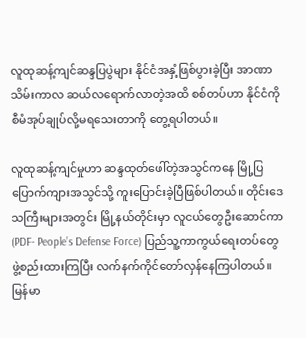လူထုဆန့်ကျင်ဆန္ဒပြပွဲများ နိုင်ငံအနှံ့ဖြစ်ပွားခဲ့ပြီး အာဏာသိမ်းကာလ ဆယ်လရောက်လာတဲ့အထိ စစ်တပ်ဟာ နိုင်ငံကိုစီမံအုပ်ချုပ်လို့မရသေးတာကို တွေ့ရပါတယ်။

လူထုဆန့်ကျင်မှုဟာ ဆန္ဒထုတ်ဖေါ်တဲ့အသွင်ကနေ မြို့ပြပြောက်ကျားအသွင်သို့ ကူးပြောင်းခဲ့ပြီဖြစ်ပါတယ်။ တိုင်းဒေသကြီးများအတွင်း မြို့နယ်တိုင်းမှာ လူငယ်တွေဦးဆောင်ကာ(PDF- People’s Defense Force) ပြည်သူ့ကာကွယ်ရေးတပ်တွေဖွဲ့စည်းထားကြပြီး လက်နက်ကိုင်တော်လှန်နေကြပါတယ်။ မြန်မာ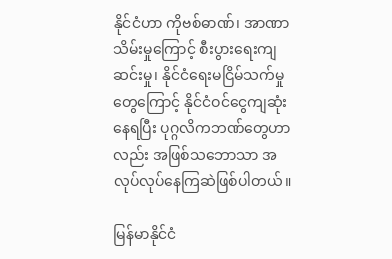နိုင်ငံဟာ ကိုဗစ်ဓာဏ်၊ အာဏာသိမ်းမှုကြောင့် စီးပွားရေးကျဆင်းမှု၊ နိုင်ငံရေးမငြိမ်သက်မှုတွေကြောင့် နိုင်ငံဝင်ငွေကျဆုံးနေရပြီး ပုဂ္ဂလိကဘဏ်တွေဟာလည်း အဖြစ်သဘောသာ အလုပ်လုပ်နေကြဆဲဖြစ်ပါတယ်။

မြန်မာနိုင်ငံ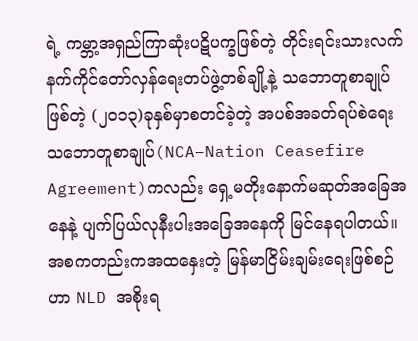ရဲ့ ကမ္ဘာ့အရှည်ကြာဆုံးပဋိပက္ခဖြစ်တဲ့ တိုင်းရင်းသားလက်နက်ကိုင်တော်လှန်ရေးတပ်ဖွဲ့တစ်ချို့နဲ့ သဘောတူစာချုပ်ဖြစ်တဲ့ (၂၀၁၃)ခုနှစ်မှာစတင်ခဲ့တဲ့ အပစ်အခတ်ရပ်စဲရေးသဘောတူစာချုပ်(NCA–Nation Ceasefire Agreement)ကလည်း ရှေ့မတိုးနောက်မဆုတ်အခြေအနေနဲ့ ပျက်ပြယ်လုနီးပါးအခြေအနေကို မြင်နေရပါတယ်။ အစကတည်းကအထနှေးတဲ့ မြန်မာငြိမ်းချမ်းရေးဖြစ်စဉ်ဟာ NLD အစိုးရ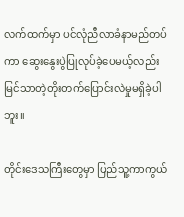လက်ထက်မှာ ပင်လုံညီလာခံနာမည်တပ်ကာ ဆွေးနွေးပွဲပြုလုပ်ခဲ့ပေမယ့်လည်း မြင်သာတဲ့တိုးတက်ပြောင်းလဲမှုမရှိခဲ့ပါဘူး။

တိုင်းဒေသကြီးတွေမှာ ပြည်သူ့ကာကွယ်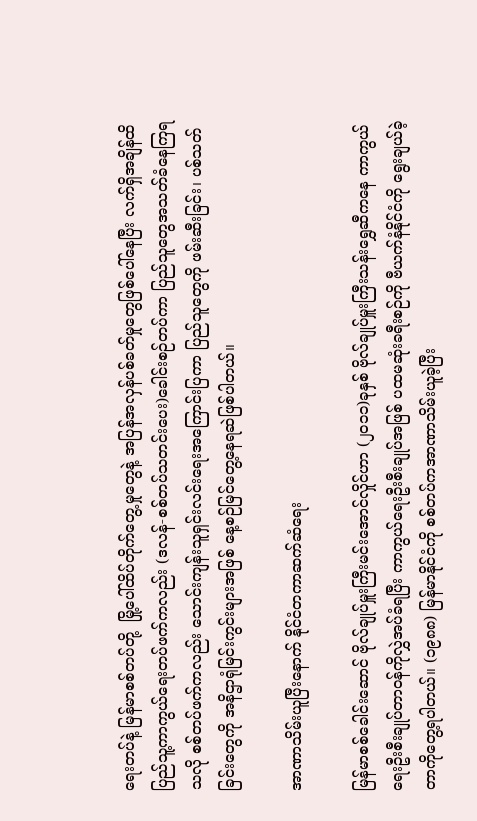ရေးတပ်နဲ့ မြန်မာစစ်တပ်တို့  မြို့ပေါ်ထိပ်တိုက်တွေ့မှုတွေနဲ့ အပြန်အလှန်ပစ်ခတ်မှုတွေဖြစ်ပေါ်နေပြီး လက်ရှိအချိန်ထိ ပြည်သူ့ကာကွယ်ရေးတပ်ဖက်ကလည်း (ဒလန်-စစ်တပ်သတင်းပေး)ခေါင်းစဉ်တပ်ကာ ပြည်သူတွေအသတ်ခံနေကြရသလို စစ်တပ်ဖက်ကလည်း သောင်းကျန်းသူရှင်းလင်းရေးအကြောင်းပြကာ ပြည်သူတွေကို ဖမ်းဆီးခြင်း၊ ပစ်သတ်ခြင်းတွေကို အနိဌာရုံမြင်းကွင်းများအဖြစ် နေ့စဉ်မြင်တွေ့နေရဆဲဖြစ်ပါတယ်။

အာဏာသိမ်းယူပြီးနောက် နိုင်ငံတကာဆက်ဆံရေး

မြန်မာစစ်ခေါင်းဆောင် ဗိုလ်ချုပ်မှူးကြီးမင်းအောင်လှိုင်ဟာ (၂၀၁၁)ခုနှစ် ဗိုလ်ချုပ်မှူးကြီးသန်းရွှေဆီကနေ ကာကွယ်ရေးဦးစီးချုပ်တာဝန်ကိုလွှဲအပ်ခံရပြီး ကာကွယ်ရေးဦးစီးချုပ်အဖြစ် ပထမဆုံးခရီးစဉ်ကို ဗီယက်နံနိုင်ငံကို ရွေးချယ်ခဲ့တာကိုတွေ့ရပါတယ်။ (၁၉၈၈) မြန်မာနိုင်ငံကို စစ်တပ်ကအာဏာသိမ်းယူခဲ့ပြီး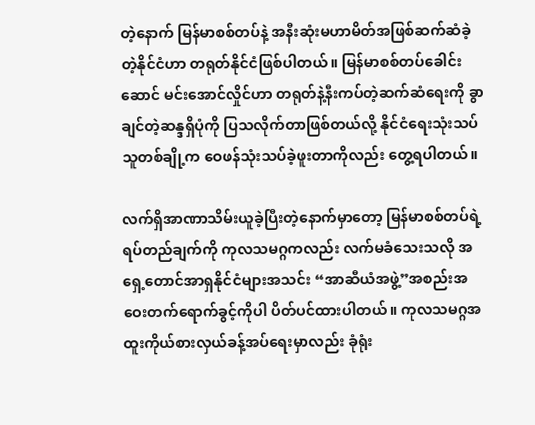တဲ့နောက် မြန်မာစစ်တပ်နဲ့ အနီးဆုံးမဟာမိတ်အဖြစ်ဆက်ဆံခဲ့တဲ့နိုင်ငံဟာ တရုတ်နိုင်ငံဖြစ်ပါတယ်။ မြန်မာစစ်တပ်ခေါင်းဆောင် မင်းအောင်လှိုင်ဟာ တရုတ်နဲ့နီးကပ်တဲ့ဆက်ဆံရေးကို ခွာချင်တဲ့ဆန္ဒရှိပုံကို ပြသလိုက်တာဖြစ်တယ်လို့ နိုင်ငံရေးသုံးသပ်သူတစ်ချို့က ဝေဖန်သုံးသပ်ခဲ့ဖူးတာကိုလည်း တွေ့ရပါတယ်။

လက်ရှိအာဏာသိမ်းယူခဲ့ပြီးတဲ့နောက်မှာတော့ မြန်မာစစ်တပ်ရဲ့ရပ်တည်ချက်ကို ကုလသမဂ္ဂကလည်း လက်မခံသေးသလို အရှေ့တောင်အာရှနိုင်ငံများအသင်း “အာဆီယံအဖွဲ့”အစည်းအဝေးတက်ရောက်ခွင့်ကိုပါ ပိတ်ပင်ထားပါတယ်။ ကုလသမဂ္ဂအထူးကိုယ်စားလှယ်ခန့်အပ်ရေးမှာလည်း ခုံရုံး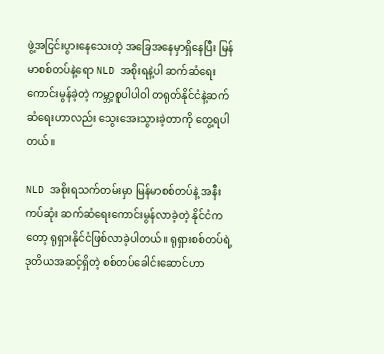ဖွဲ့အငြင်းပွားနေသေးတဲ့ အခြေအနေမှာရှိနေပြီး မြန်မာစစ်တပ်နဲ့ရော NLD အစိုးရနဲ့ပါ ဆက်ဆံရေးကောင်းမွန်ခဲ့တဲ့ ကမ္ဘာ့စူပါပါဝါ တရုတ်နိုင်ငံနဲ့ဆက်ဆံရေးဟာလည်း သွေးအေးသွားခဲ့တာကို တွေ့ရပါတယ်။

NLD အစိုးရသက်တမ်းမှာ မြန်မာစစ်တပ်နဲ့ အနီးကပ်ဆုံး ဆက်ဆံရေးကောင်းမွန်လာခဲ့တဲ့ နိုင်ငံကတော့ ရုရှားနိုင်ငံဖြစ်လာခဲ့ပါတယ်။ ရုရှားစစ်တပ်ရဲ့ ဒုတိယအဆင့်ရှိတဲ့ စစ်တပ်ခေါင်းဆောင်ဟာ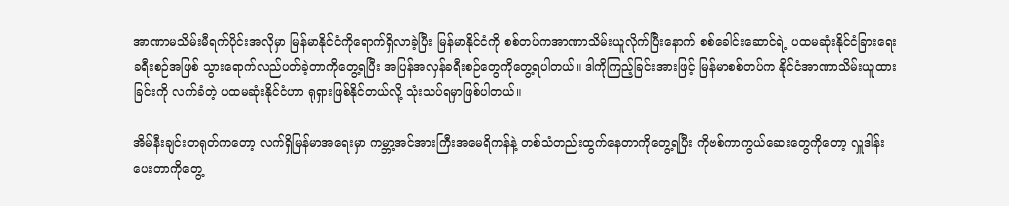အာဏာမသိမ်းမီရက်ပိုင်းအလိုမှာ မြန်မာနိုင်ငံကိုရောက်ရှိလာခဲ့ပြီး မြန်မာနိုင်ငံကို စစ်တပ်ကအာဏာသိမ်းယူလိုက်ပြီးနောက် စစ်ခေါင်းဆောင်ရဲ့ ပထမဆုံးနိုင်ငံခြားရေးခရီးစဉ်အဖြစ် သွားရောက်လည်ပတ်ခဲ့တာကိုတွေ့ရပြီး အပြန်အလှန်ခရီးစဉ်တွေကိုတွေ့ရပါတယ်။ ဒါကိုကြည့်ခြင်းအားဖြင့် မြန်မာစစ်တပ်က နိုင်ငံအာဏာသိမ်းယူထားခြင်းကို လက်ခံတဲ့ ပထမဆုံးနိုင်ငံဟာ ရုရှားဖြစ်နိုင်တယ်လို့ သုံးသပ်ရမှာဖြစ်ပါတယ်။

အိမ်နီးချင်းတရုတ်ကတော့ လက်ရှိမြန်မာအရေးမှာ ကမ္ဘာ့အင်အားကြီးအမေရိကန်နဲ့ တစ်သံတည်းထွက်နေတာကိုတွေ့ရပြီး ကိုဗစ်ကာကွယ်ဆေးတွေကိုတော့ လှူဒါန်းပေးတာကိုတွေ့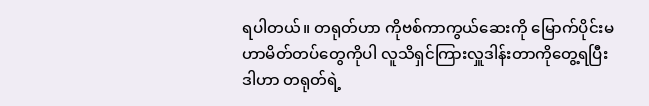ရပါတယ်။ တရုတ်ဟာ ကိုဗစ်ကာကွယ်ဆေးကို မြောက်ပိုင်းမဟာမိတ်တပ်တွေကိုပါ လူသိရှင်ကြားလှူဒါန်းတာကိုတွေ့ရပြီး ဒါဟာ တရုတ်ရဲ့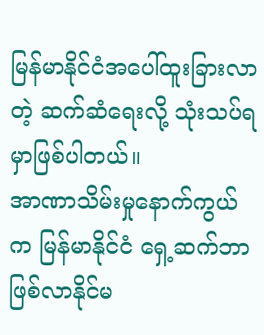မြန်မာနိုင်ငံအပေါ်ထူးခြားလာတဲ့ ဆက်ဆံရေးလို့ သုံးသပ်ရမှာဖြစ်ပါတယ်။
အာဏာသိမ်းမှုနောက်ကွယ်က မြန်မာနိုင်ငံ ရှေ့ဆက်ဘာဖြစ်လာနိုင်မ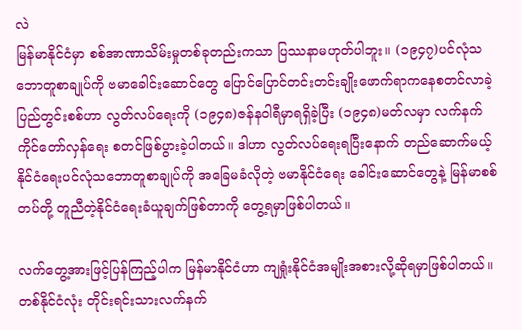လဲ
မြန်မာနိုင်ငံမှာ စစ်အာဏာသိမ်းမှုတစ်ခုတည်းကသာ ပြဿနာမဟုတ်ပါဘူး။ (၁၉၄၇)ပင်လုံသဘောတူစာချုပ်ကို ဗမာခေါင်းဆောင်တွေ ပြောင်ပြောင်တင်းတင်းချိုးဖောက်ရာကနေစတင်လာခဲ့ ပြည်တွင်းစစ်ဟာ လွတ်လပ်ရေးကို (၁၉၄၈)ဇန်နဝါရီမှာရရှိခဲ့ပြီး (၁၉၄၈)မတ်လမှာ လက်နက်ကိုင်တော်လှန်ရေး စတင်ဖြစ်ပွားခဲ့ပါတယ်။ ဒါဟာ လွတ်လပ်ရေးရပြီးနောက် တည်ဆောက်မယ့် နိုင်ငံရေးပင်လုံသဘောတူစာချုပ်ကို အခြေမခံလိုတဲ့ ဗမာနိုင်ငံရေး ခေါင်းဆောင်တွေနဲ့ မြန်မာစစ်တပ်တို့ တူညီတဲ့နိုင်ငံရေးခံယူချက်ဖြစ်တာကို တွေ့ရမှာဖြစ်ပါတယ်။

လက်တွေ့အားဖြင့်ပြန်ကြည့်ပါက မြန်မာနိုင်ငံဟာ ကျရှုံးနိုင်ငံအမျိုးအစားလို့ဆိုရမှာဖြစ်ပါတယ်။ တစ်နိုင်ငံလုံး တိုင်းရင်းသားလက်နက်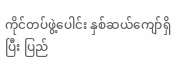ကိုင်တပ်ဖွဲ့ပေါင်း နှစ်ဆယ်ကျော်ရှိပြီး ပြည်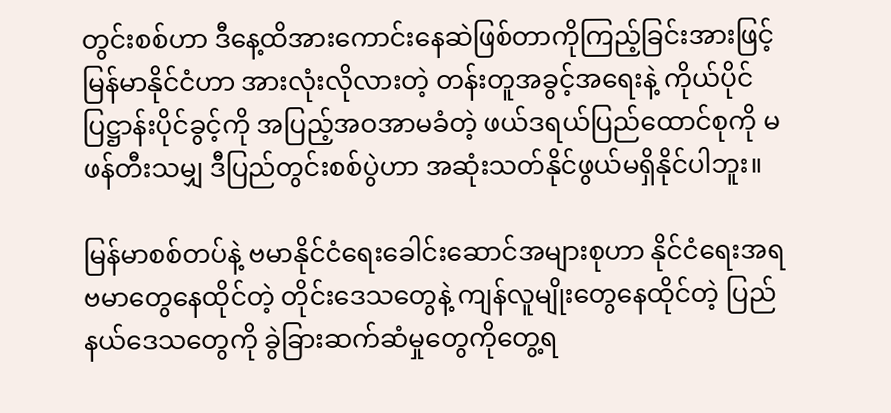တွင်းစစ်ဟာ ဒီနေ့ထိအားကောင်းနေဆဲဖြစ်တာကိုကြည့်ခြင်းအားဖြင့် မြန်မာနိုင်ငံဟာ အားလုံးလိုလားတဲ့ တန်းတူအခွင့်အရေးနဲ့ ကိုယ်ပိုင်ပြဋ္ဌာန်းပိုင်ခွင့်ကို အပြည့်အဝအာမခံတဲ့ ဖယ်ဒရယ်ပြည်ထောင်စုကို မဖန်တီးသမျှ ဒီပြည်တွင်းစစ်ပွဲဟာ အဆုံးသတ်နိုင်ဖွယ်မရှိနိုင်ပါဘူး။

မြန်မာစစ်တပ်နဲ့ ဗမာနိုင်ငံရေးခေါင်းဆောင်အများစုဟာ နိုင်ငံရေးအရ ဗမာတွေနေထိုင်တဲ့ တိုင်းဒေသတွေနဲ့ ကျန်လူမျိုးတွေနေထိုင်တဲ့ ပြည်နယ်ဒေသတွေကို ခွဲခြားဆက်ဆံမှုတွေကိုတွေ့ရ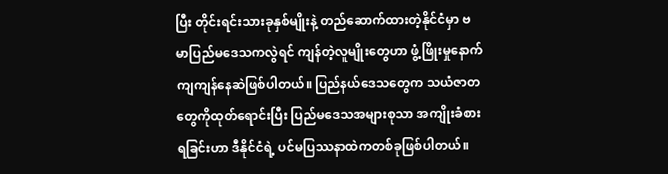ပြီး တိုင်းရင်းသားခုနှစ်မျိုးနဲ့ တည်ဆောက်ထားတဲ့နိုင်ငံမှာ ဗမာပြည်မဒေသကလွဲရင် ကျန်တဲ့လူမျိုးတွေဟာ ဖွံ့ဖြိုးမှုနောက်ကျကျန်နေဆဲဖြစ်ပါတယ်။ ပြည်နယ်ဒေသတွေက သယံဇာတတွေကိုထုတ်ရောင်းပြီး ပြည်မဒေသအများစုသာ အကျိုးခံစားရခြင်းဟာ ဒီနိုင်ငံရဲ့ ပင်မပြဿနာထဲကတစ်ခုဖြစ်ပါတယ်။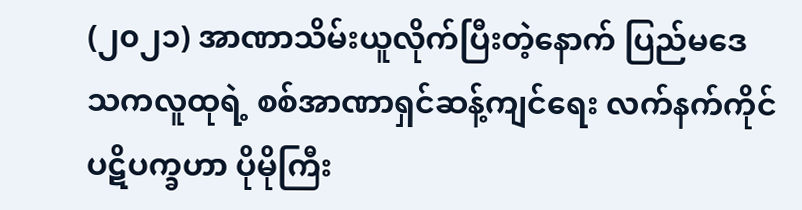(၂၀၂၁) အာဏာသိမ်းယူလိုက်ပြီးတဲ့နောက် ပြည်မဒေသကလူထုရဲ့ စစ်အာဏာရှင်ဆန့်ကျင်ရေး လက်နက်ကိုင်ပဋိပက္ခဟာ ပိုမိုကြီး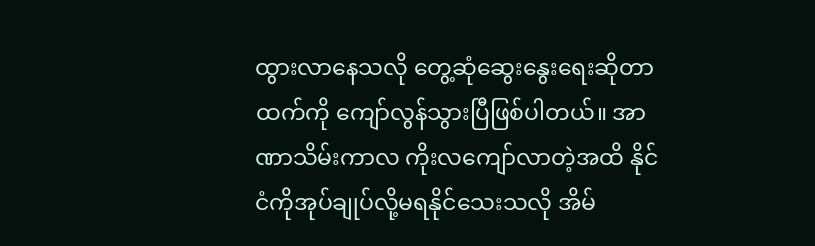ထွားလာနေသလို တွေ့ဆုံဆွေးနွေးရေးဆိုတာထက်ကို ကျော်လွန်သွားပြီဖြစ်ပါတယ်။ အာဏာသိမ်းကာလ ကိုးလကျော်လာတဲ့အထိ နိုင်ငံကိုအုပ်ချုပ်လို့မရနိုင်သေးသလို အိမ်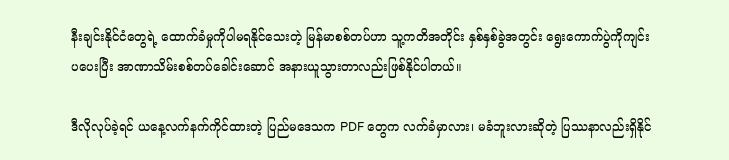နီးချင်းနိုင်ငံတွေရဲ့ ထောက်ခံမှုကိုပါမရနိုင်သေးတဲ့ မြန်မာစစ်တပ်ဟာ သူ့ကတိအတိုင်း နှစ်နှစ်ခွဲအတွင်း ရွေးကောက်ပွဲကိုကျင်းပပေးပြီး အာဏာသိမ်းစစ်တပ်ခေါင်းဆောင် အနားယူသွားတာလည်းဖြစ်နိုင်ပါတယ်။

ဒီလိုလုပ်ခဲ့ရင် ယနေ့လက်နက်ကိုင်ထားတဲ့ ပြည်မဒေသက PDF တွေက လက်ခံမှာလား၊ မခံဘူးလားဆိုတဲ့ ပြဿနာလည်းရှိနိုင်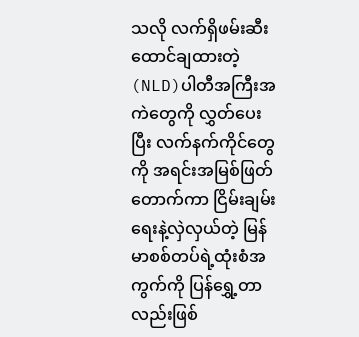သလို လက်ရှိဖမ်းဆီးထောင်ချထားတဲ့ (NLD)ပါတီအကြီးအကဲတွေကို လွှတ်ပေးပြီး လက်နက်ကိုင်တွေကို အရင်းအမြစ်ဖြတ်တောက်ကာ ငြိမ်းချမ်းရေးနဲ့လှဲလှယ်တဲ့ မြန်မာစစ်တပ်ရဲ့ထုံးစံအကွက်ကို ပြန်ရွှေ့တာလည်းဖြစ်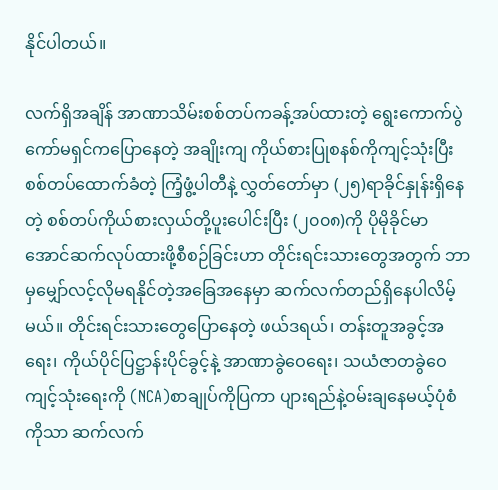နိုင်ပါတယ်။

လက်ရှိအချိန် အာဏာသိမ်းစစ်တပ်ကခန့်အပ်ထားတဲ့ ရွေးကောက်ပွဲကော်မရှင်ကပြောနေတဲ့ အချိုးကျ ကိုယ်စားပြုစနစ်ကိုကျင့်သုံးပြီး စစ်တပ်ထောက်ခံတဲ့ ကြံ့ဖွံ့ပါတီနဲ့ လွှတ်တော်မှာ (၂၅)ရာခိုင်နှုန်းရှိနေတဲ့ စစ်တပ်ကိုယ်စားလှယ်တို့ပူးပေါင်းပြီး (၂၀၀၈)ကို ပိုမိုခိုင်မာအောင်ဆက်လုပ်ထားဖို့စီစဉ်ခြင်းဟာ တိုင်းရင်းသားတွေအတွက် ဘာမှမျှော်လင့်လိုမရနိုင်တဲ့အခြေအနေမှာ ဆက်လက်တည်ရှိနေပါလိမ့်မယ်။ တိုင်းရင်းသားတွေပြောနေတဲ့ ဖယ်ဒရယ်၊ တန်းတူအခွင့်အရေး၊ ကိုယ်ပိုင်ပြဋ္ဌာန်းပိုင်ခွင့်နဲ့ အာဏာခွဲဝေရေး၊ သယံဇာတခွဲဝေကျင့်သုံးရေးကို (NCA)စာချုပ်ကိုပြကာ ပျားရည်နဲ့ဝမ်းချနေမယ့်ပုံစံကိုသာ ဆက်လက်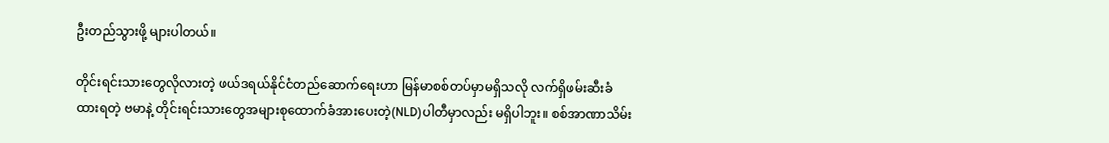ဦးတည်သွားဖို့ များပါတယ်။

တိုင်းရင်းသားတွေလိုလားတဲ့ ဖယ်ဒရယ်နိုင်ငံတည်ဆောက်ရေးဟာ မြန်မာစစ်တပ်မှာမရှိသလို လက်ရှိဖမ်းဆီးခံထားရတဲ့ ဗမာနဲ့ တိုင်းရင်းသားတွေအများစုထောက်ခံအားပေးတဲ့(NLD)ပါတီမှာလည်း မရှိပါဘူး။ စစ်အာဏာသိမ်း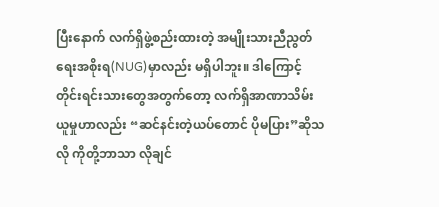ပြီးနောက် လက်ရှိဖွဲ့စည်းထားတဲ့ အမျိုးသားညီညွတ်ရေးအစိုးရ(NUG)မှာလည်း မရှိပါဘူး။ ဒါကြောင့် တိုင်းရင်းသားတွေအတွက်တော့ လက်ရှိအာဏာသိမ်းယူမှုဟာလည်း “ဆင်နင်းတဲ့ယပ်တောင် ပိုမပြား”ဆိုသလို ကိုတို့ဘာသာ လိုချင်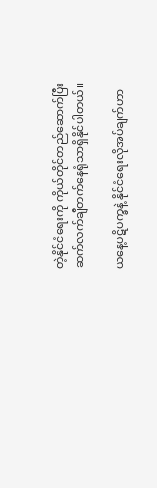တဲ့နိုင်ငံရေးကို ကိုယ်တိုင်တည်ဆောက်ပြီး ဆက်လက်ချီတက်နေရုံသာရှိနိုင်ပါတယ်။

ယနေ့ပဋိပက္ခနဲ့ နိုင်ငံရေးလိုအပ်ချက်ဟာ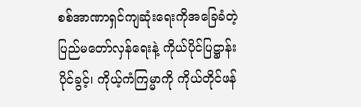စစ်အာဏာရှင်ကျဆုံးရေးကိုအခြေခံတဲ့ ပြည်မတော်လှန်ရေးနဲ့ ကိုယ်ပိုင်ပြဋ္ဌာန်းပိုင်ခွင့်၊ ကိုယ့်ကံကြမ္မာကို ကိုယ်တိုင်ဖန်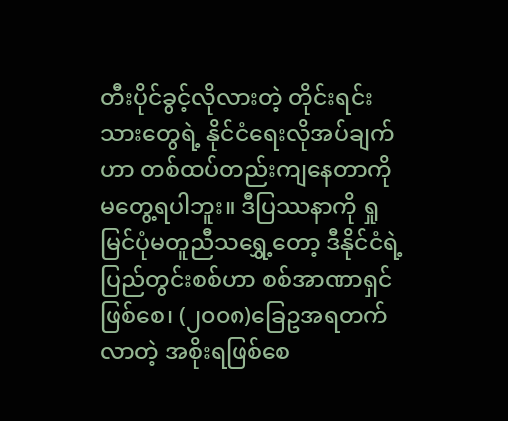တီးပိုင်ခွင့်လိုလားတဲ့ တိုင်းရင်းသားတွေရဲ့ နိုင်ငံရေးလိုအပ်ချက်ဟာ တစ်ထပ်တည်းကျနေတာကို မတွေ့ရပါဘူး။ ဒီပြဿနာကို ရှုမြင်ပုံမတူညီသရွှေ့တော့ ဒီနိုင်ငံရဲ့ပြည်တွင်းစစ်ဟာ စစ်အာဏာရှင်ဖြစ်စေ၊ (၂၀၀၈)ခြေဥအရတက်လာတဲ့ အစိုးရဖြစ်စေ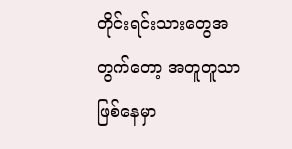တိုင်းရင်းသားတွေအတွက်တော့ အတူတူသာဖြစ်နေမှာ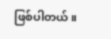ဖြစ်ပါတယ်။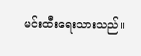မင်းထီးရေးသားသည်။